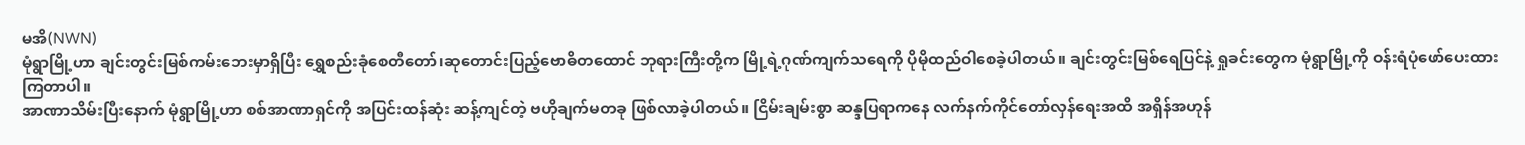မအိ(NWN)
မုံရွာမြို့ဟာ ချင်းတွင်းမြစ်ကမ်းဘေးမှာရှိပြီး ရွှေစည်းခုံစေတီတော်၊ဆုတောင်းပြည့်ဗောဓိတထောင် ဘုရားကြီးတို့က မြို့ရဲ့ဂုဏ်ကျက်သရေကို ပိုမိုထည်ဝါစေခဲ့ပါတယ်။ ချင်းတွင်းမြစ်ရေပြင်နဲ့ ရှုခင်းတွေက မုံရွာမြို့ကို ဝန်းရံပုံဖော်ပေးထားကြတာပါ။
အာဏာသိမ်းပြီးနောက် မုံရွာမြို့ဟာ စစ်အာဏာရှင်ကို အပြင်းထန်ဆုံး ဆန့်ကျင်တဲ့ ဗဟိုချက်မတခု ဖြစ်လာခဲ့ပါတယ်။ ငြိမ်းချမ်းစွာ ဆန္ဒပြရာကနေ လက်နက်ကိုင်တော်လှန်ရေးအထိ အရှိန်အဟုန်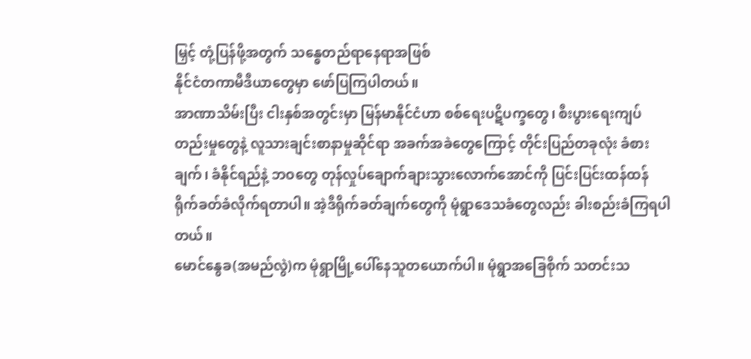မြှင့် တုံ့ပြန်ဖို့အတွက် သန္ဓေတည်ရာနေရာအဖြစ်
နိုင်ငံတကာမီဒီယာတွေမှာ ဖော်ပြကြပါတယ်။
အာဏာသိမ်းပြီး ငါးနှစ်အတွင်းမှာ မြန်မာနိုင်ငံဟာ စစ်ရေးပဋိပက္ခတွေ၊ စီးပွားရေးကျပ်တည်းမှုတွေနဲ့ လူသားချင်းစာနာမှုဆိုင်ရာ အခက်အခဲတွေကြောင့် တိုင်းပြည်တခုလုံး ခံစားချက်၊ ခံနိုင်ရည်နဲ့ ဘဝတွေ တုန်လှုပ်ချောက်ချားသွားလောက်အောင်ကို ပြင်းပြင်းထန်ထန် ရိုက်ခတ်ခံလိုက်ရတာပါ။ အဲ့ဒီရိုက်ခတ်ချက်တွေကို မုံရွာဒေသခံတွေလည်း ခါးစည်းခံကြရပါတယ်။
မောင်နွေခ(အမည်လွဲ)က မုံရွာမြို့ပေါ်နေသူတယောက်ပါ။ မုံရွာအခြေစိုက် သတင်းသ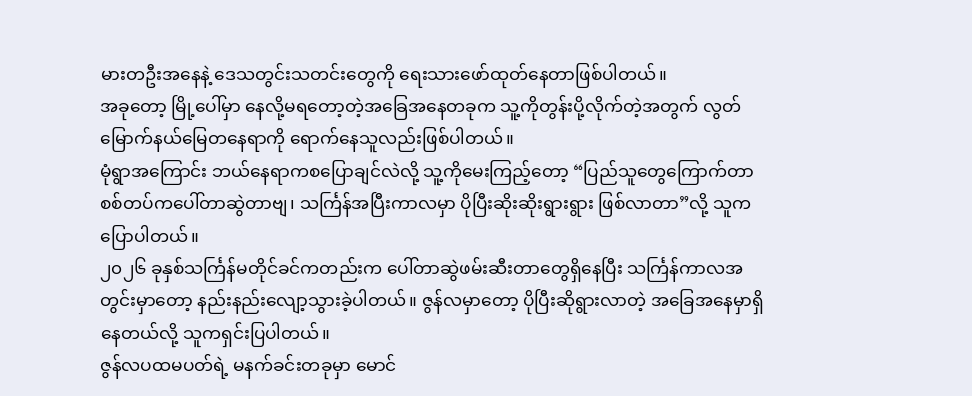မားတဦးအနေနဲ့ ဒေသတွင်းသတင်းတွေကို ရေးသားဖော်ထုတ်နေတာဖြစ်ပါတယ်။
အခုတော့ မြို့ပေါ်မှာ နေလို့မရတော့တဲ့အခြေအနေတခုက သူ့ကိုတွန်းပို့လိုက်တဲ့အတွက် လွတ်မြောက်နယ်မြေတနေရာကို ရောက်နေသူလည်းဖြစ်ပါတယ်။
မုံရွာအကြောင်း ဘယ်နေရာကစပြောချင်လဲလို့ သူ့ကိုမေးကြည့်တော့ “ပြည်သူတွေကြောက်တာ စစ်တပ်ကပေါ်တာဆွဲတာဗျ၊ သင်္ကြန်အပြီးကာလမှာ ပိုပြီးဆိုးဆိုးရွားရွား ဖြစ်လာတာ”လို့ သူကပြောပါတယ်။
၂၀၂၆ ခုနှစ်သင်္ကြန်မတိုင်ခင်ကတည်းက ပေါ်တာဆွဲဖမ်းဆီးတာတွေရှိနေပြီး သင်္ကြန်ကာလအတွင်းမှာတော့ နည်းနည်းလျော့သွားခဲ့ပါတယ်။ ဇွန်လမှာတော့ ပိုပြီးဆိုရွားလာတဲ့ အခြေအနေမှာရှိနေတယ်လို့ သူကရှင်းပြပါတယ်။
ဇွန်လပထမပတ်ရဲ့ မနက်ခင်းတခုမှာ မောင်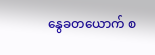နွေခတယောက် စ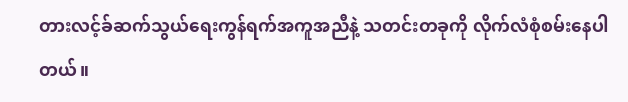တားလင့်ခ်ဆက်သွယ်ရေးကွန်ရက်အကူအညီနဲ့ သတင်းတခုကို လိုက်လံစုံစမ်းနေပါတယ်။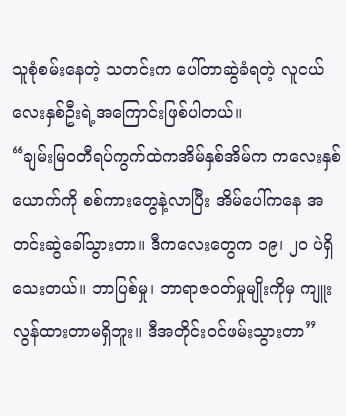သူစုံစမ်းနေတဲ့ သတင်းက ပေါ်တာဆွဲခံရတဲ့ လူငယ်လေးနှစ်ဦးရဲ့အကြောင်းဖြစ်ပါတယ်။
“ချမ်းမြဝတီရပ်ကွက်ထဲကအိမ်နှစ်အိမ်က ကလေးနှစ်ယောက်ကို စစ်ကားတွေနဲ့လာပြီး အိမ်ပေါ်ကနေ အတင်းဆွဲခေါ်သွားတာ။ ဒီကလေးတွေက ၁၉၊ ၂၀ ပဲရှိသေးတယ်။ ဘာပြစ်မှု၊ ဘာရာဇဝတ်မှုမျိုးကိုမှ ကျူးလွန်ထားတာမရှိဘူး။ ဒီအတိုင်းဝင်ဖမ်းသွားတာ”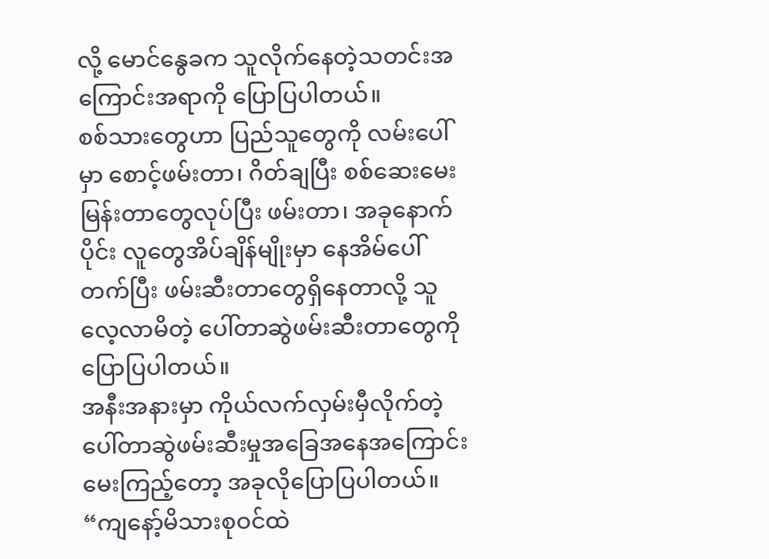လို့ မောင်နွေခက သူလိုက်နေတဲ့သတင်းအကြောင်းအရာကို ပြောပြပါတယ်။
စစ်သားတွေဟာ ပြည်သူတွေကို လမ်းပေါ်မှာ စောင့်ဖမ်းတာ၊ ဂိတ်ချပြီး စစ်ဆေးမေးမြန်းတာတွေလုပ်ပြီး ဖမ်းတာ၊ အခုနောက်ပိုင်း လူတွေအိပ်ချိန်မျိုးမှာ နေအိမ်ပေါ်တက်ပြီး ဖမ်းဆီးတာတွေရှိနေတာလို့ သူလေ့လာမိတဲ့ ပေါ်တာဆွဲဖမ်းဆီးတာတွေကို ပြောပြပါတယ်။
အနီးအနားမှာ ကိုယ်လက်လှမ်းမှီလိုက်တဲ့ ပေါ်တာဆွဲဖမ်းဆီးမှုအခြေအနေအကြောင်း မေးကြည့်တော့ အခုလိုပြောပြပါတယ်။
“ကျနော့်မိသားစုဝင်ထဲ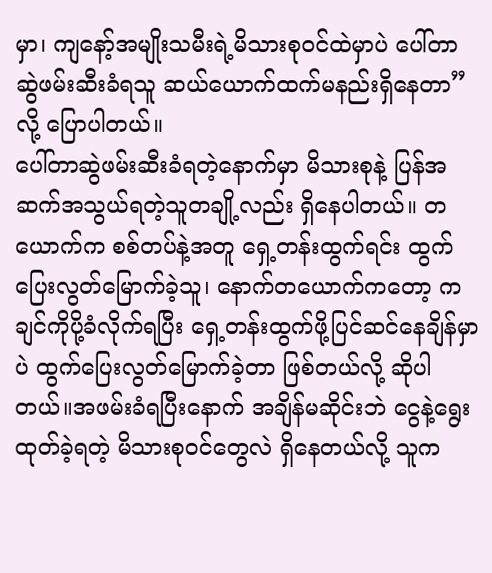မှာ၊ ကျနော့်အမျိုးသမီးရဲ့မိသားစုဝင်ထဲမှာပဲ ပေါ်တာဆွဲဖမ်းဆီးခံရသူ ဆယ်ယောက်ထက်မနည်းရှိနေတာ”လို့ ပြောပါတယ်။
ပေါ်တာဆွဲဖမ်းဆီးခံရတဲ့နောက်မှာ မိသားစုနဲ့ ပြန်အဆက်အသွယ်ရတဲ့သူတချို့လည်း ရှိနေပါတယ်။ တယောက်က စစ်တပ်နဲ့အတူ ရှေ့တန်းထွက်ရင်း ထွက်ပြေးလွတ်မြောက်ခဲ့သူ၊ နောက်တယောက်ကတော့ ကချင်ကိုပို့ခံလိုက်ရပြီး ရှေ့တန်းထွက်ဖို့ပြင်ဆင်နေချိန်မှာပဲ ထွက်ပြေးလွတ်မြောက်ခဲ့တာ ဖြစ်တယ်လို့ ဆိုပါတယ်။အဖမ်းခံရပြီးနောက် အချိန်မဆိုင်းဘဲ ငွေနဲ့ရွေးထုတ်ခဲ့ရတဲ့ မိသားစုဝင်တွေလဲ ရှိနေတယ်လို့ သူက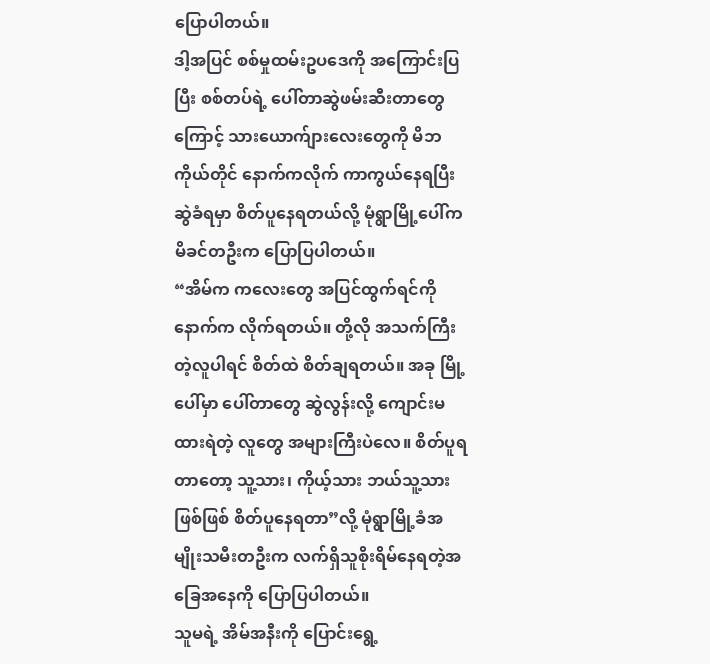ပြောပါတယ်။
ဒါ့အပြင် စစ်မှုထမ်းဥပဒေကို အကြောင်းပြပြီး စစ်တပ်ရဲ့ ပေါ်တာဆွဲဖမ်းဆီးတာတွေကြောင့် သားယောက်ျားလေးတွေကို မိဘကိုယ်တိုင် နောက်ကလိုက် ကာကွယ်နေရပြီး ဆွဲခံရမှာ စိတ်ပူနေရတယ်လို့ မုံရွာမြို့ပေါ်က မိခင်တဦးက ပြောပြပါတယ်။
“အိမ်က ကလေးတွေ အပြင်ထွက်ရင်ကို နောက်က လိုက်ရတယ်။ တို့လို အသက်ကြီးတဲ့လူပါရင် စိတ်ထဲ စိတ်ချရတယ်။ အခု မြို့ပေါ်မှာ ပေါ်တာတွေ ဆွဲလွန်းလို့ ကျောင်းမထားရဲတဲ့ လူတွေ အများကြီးပဲလေ။ စိတ်ပူရတာတော့ သူ့သား၊ ကိုယ့်သား ဘယ်သူ့သားဖြစ်ဖြစ် စိတ်ပူနေရတာ”လို့ မုံရွာမြို့ခံအမျိုးသမီးတဦးက လက်ရှိသူစိုးရိမ်နေရတဲ့အခြေအနေကို ပြောပြပါတယ်။
သူမရဲ့ အိမ်အနီးကို ပြောင်းရွေ့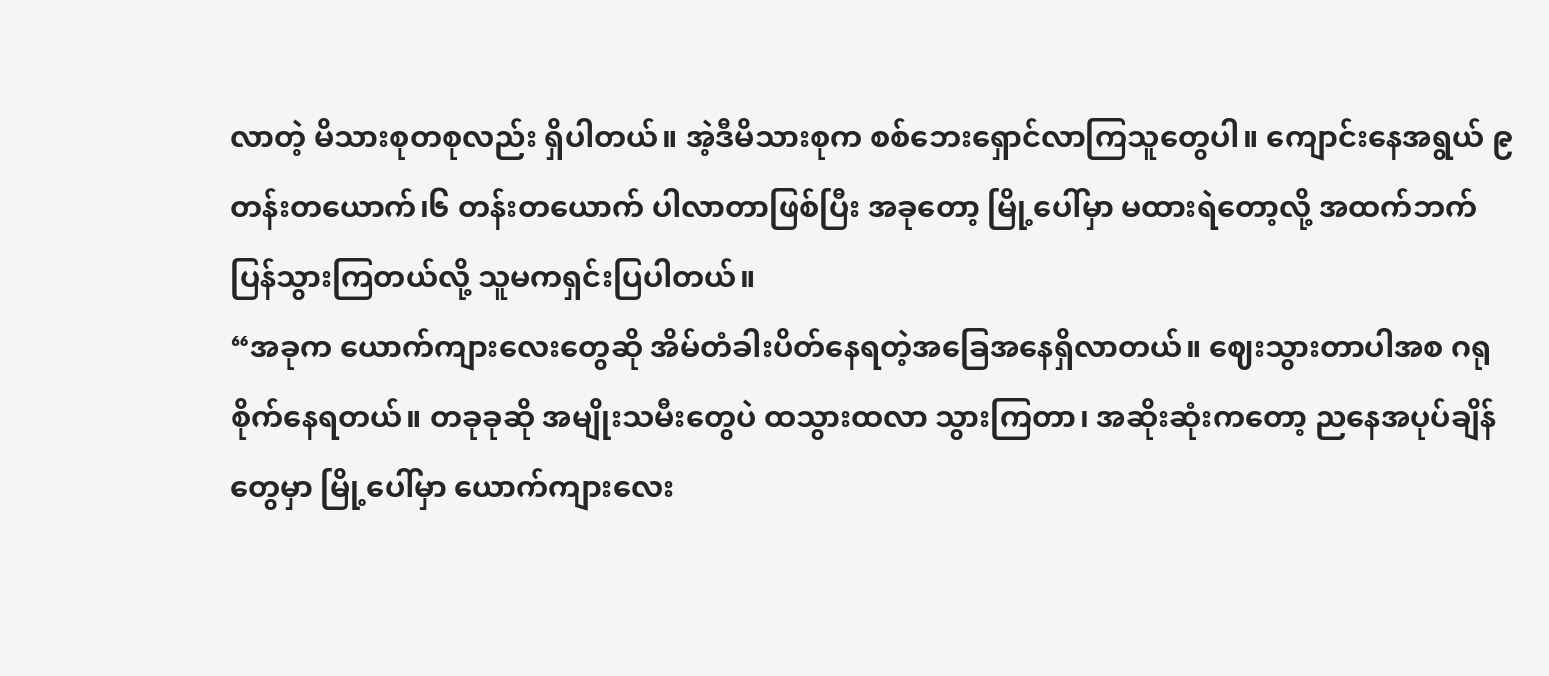လာတဲ့ မိသားစုတစုလည်း ရှိပါတယ်။ အဲ့ဒီမိသားစုက စစ်ဘေးရှောင်လာကြသူတွေပါ။ ကျောင်းနေအရွယ် ၉ တန်းတယောက်၊၆ တန်းတယောက် ပါလာတာဖြစ်ပြီး အခုတော့ မြို့ပေါ်မှာ မထားရဲတော့လို့ အထက်ဘက် ပြန်သွားကြတယ်လို့ သူမကရှင်းပြပါတယ်။
“အခုက ယောက်ကျားလေးတွေဆို အိမ်တံခါးပိတ်နေရတဲ့အခြေအနေရှိလာတယ်။ ဈေးသွားတာပါအစ ဂရုစိုက်နေရတယ်။ တခုခုဆို အမျိုးသမီးတွေပဲ ထသွားထလာ သွားကြတာ၊ အဆိုးဆုံးကတော့ ညနေအပုပ်ချိန်တွေမှာ မြို့ပေါ်မှာ ယောက်ကျားလေး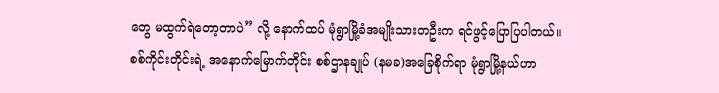တွေ မထွက်ရဲတော့တာပဲ” လို့ နောက်ထပ် မုံရွာမြို့ခံအမျိုးသားတဦးက ရင်ဖွင့်ပြောပြပါတယ်။
စစ်ကိုင်းတိုင်းရဲ့ အနောက်မြောက်တိုင်း စစ်ဌာနချုပ် (နမခ)အခြေစိုက်ရာ မုံရွာမြို့နယ်ဟာ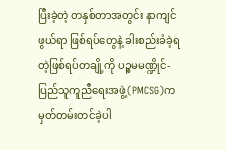ပြီးခဲ့တဲ့ တနှစ်တာအတွင်း နာကျင်ဖွယ်ရာ ဖြစ်ရပ်တွေနဲ့ ခါးစည်းခံခဲ့ရတဲ့ဖြစ်ရပ်တချို့ကို ပဉ္စမမဏ္ဍိုင်-ပြည်သူကူညီရေးအဖွဲ့(PMCSG)က မှတ်တမ်းတင်ခဲ့ပါ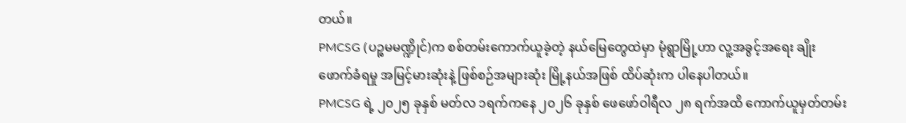တယ်။
PMCSG (ပဉ္စမမဏ္ဍိုင်)က စစ်တမ်းကောက်ယူခဲ့တဲ့ နယ်မြေတွေထဲမှာ မုံရွာမြို့ဟာ လူ့အခွင့်အရေး ချိုးဖောက်ခံရမှု အမြင့်မားဆုံးနဲ့ ဖြစ်စဉ်အများဆုံး မြို့နယ်အဖြစ် ထိပ်ဆုံးက ပါနေပါတယ်။
PMCSG ရဲ့ ၂၀၂၅ ခုနှစ် မတ်လ ၁ရက်ကနေ ၂၀၂၆ ခုနှစ် ဖေဖော်ဝါရီလ ၂၈ ရက်အထိ ကောက်ယူမှတ်တမ်း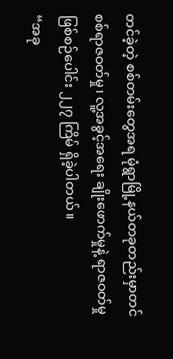တင်ခဲ့တဲ့ စစ်တမ်းတွေအရ မုံရွာမြို့နယ်တခုတည်းမှာတင် စစ်ရာဇဝတ်မှု၊ လူ့အခွင့်အရေး ချိုးဖောက်မှုနဲ့ ရာဇဝတ်မှု ဖြစ်စဉ်ပေါင်း ၂၂၇ ကြိမ် ရှိခဲ့ပါတယ်။
“အခု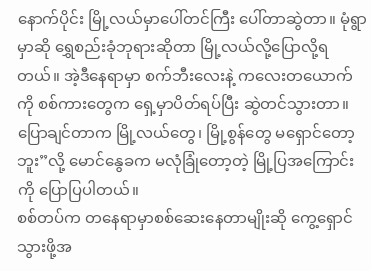နောက်ပိုင်း မြို့လယ်မှာပေါ်တင်ကြီး ပေါ်တာဆွဲတာ။ မုံရွာမှာဆို ရွှေစည်းခုံဘုရားဆိုတာ မြို့လယ်လို့ပြောလို့ရတယ်။ အဲ့ဒီနေရာမှာ စက်ဘီးလေးနဲ့ ကလေးတယောက်ကို စစ်ကားတွေက ရှေ့မှာပိတ်ရပ်ပြီး ဆွဲတင်သွားတာ။ ပြောချင်တာက မြို့လယ်တွေ၊ မြို့စွန်တွေ မရှောင်တော့ဘူး”လို့ မောင်နွေခက မလုံခြုံတော့တဲ့ မြို့ပြအကြောင်းကို ပြောပြပါတယ်။
စစ်တပ်က တနေရာမှာစစ်ဆေးနေတာမျိုးဆို ကွေ့ရှောင်သွားဖို့အ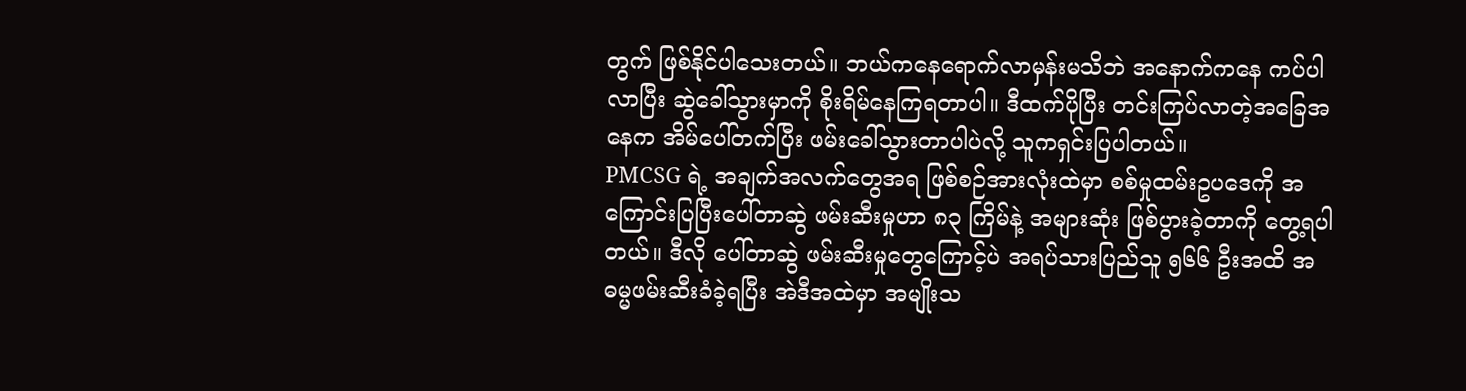တွက် ဖြစ်နိုင်ပါသေးတယ်။ ဘယ်ကနေရောက်လာမှန်းမသိဘဲ အနောက်ကနေ ကပ်ပါလာပြီး ဆွဲခေါ်သွားမှာကို စိုးရိမ်နေကြရတာပါ။ ဒီထက်ပိုပြီး တင်းကြပ်လာတဲ့အခြေအနေက အိမ်ပေါ်တက်ပြီး ဖမ်းခေါ်သွားတာပါပဲလို့ သူကရှင်းပြပါတယ်။
PMCSG ရဲ့ အချက်အလက်တွေအရ ဖြစ်စဉ်အားလုံးထဲမှာ စစ်မှုထမ်းဥပဒေကို အကြောင်းပြပြီးပေါ်တာဆွဲ ဖမ်းဆီးမှုဟာ ၈၃ ကြိမ်နဲ့ အများဆုံး ဖြစ်ပွားခဲ့တာကို တွေ့ရပါတယ်။ ဒီလို ပေါ်တာဆွဲ ဖမ်းဆီးမှုတွေကြောင့်ပဲ အရပ်သားပြည်သူ ၅၆၆ ဦးအထိ အဓမ္မဖမ်းဆီးခံခဲ့ရပြီး အဲဒီအထဲမှာ အမျိုးသ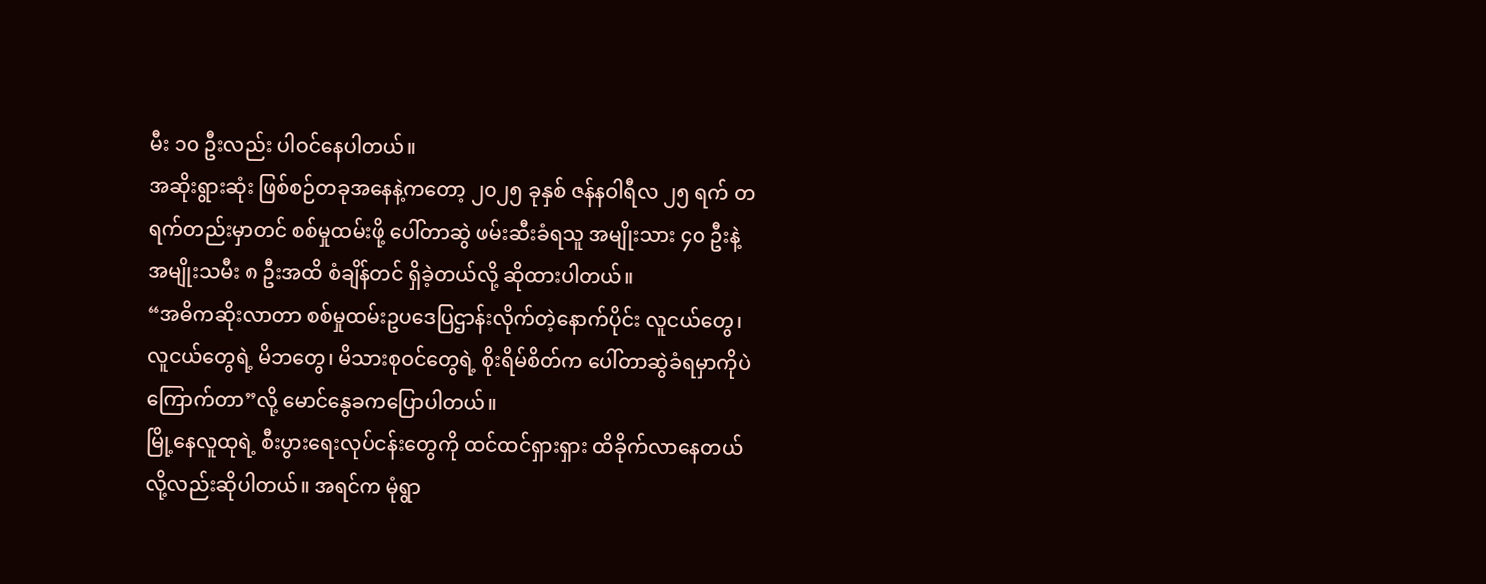မီး ၁၀ ဦးလည်း ပါဝင်နေပါတယ်။
အဆိုးရွားဆုံး ဖြစ်စဉ်တခုအနေနဲ့ကတော့ ၂၀၂၅ ခုနှစ် ဇန်နဝါရီလ ၂၅ ရက် တရက်တည်းမှာတင် စစ်မှုထမ်းဖို့ ပေါ်တာဆွဲ ဖမ်းဆီးခံရသူ အမျိုးသား ၄၀ ဦးနဲ့ အမျိုးသမီး ၈ ဦးအထိ စံချိန်တင် ရှိခဲ့တယ်လို့ ဆိုထားပါတယ်။
“အဓိကဆိုးလာတာ စစ်မှုထမ်းဥပဒေပြဌာန်းလိုက်တဲ့နောက်ပိုင်း လူငယ်တွေ၊ လူငယ်တွေရဲ့ မိဘတွေ၊ မိသားစုဝင်တွေရဲ့ စိုးရိမ်စိတ်က ပေါ်တာဆွဲခံရမှာကိုပဲကြောက်တာ”လို့ မောင်နွေခကပြောပါတယ်။
မြို့နေလူထုရဲ့ စီးပွားရေးလုပ်ငန်းတွေကို ထင်ထင်ရှားရှား ထိခိုက်လာနေတယ်လို့လည်းဆိုပါတယ်။ အရင်က မုံရွာ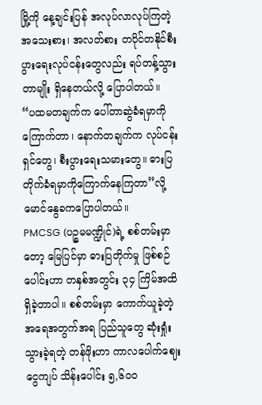မြို့ကို နေ့ချင်းပြန် အလုပ်လာလုပ်ကြတဲ့ အသေးစား၊ အလတ်စား တပိုင်တနိုင်စီးပွားရေးလုပ်ငန်းတွေလည်း ရပ်တန့်သွားတာမျိုး ရှိနေတယ်လို့ ပြောပါတယ်။
“ပထမတချက်က ပေါ်တာဆွဲခံရမှာကို ကြောက်တာ၊ နောက်တချက်က လုပ်ငန်းရှင်တွေ၊ စီးပွားရေးသမားတွေ။ ဓားပြတိုက်ခံရမှာကိုကြောက်နေကြတာ”လို့ မောင်နွေခကပြောပါတယ်။
PMCSG (ပဉ္စမမဏ္ဍိုင်)ရဲ့ စစ်တမ်းမှာတော့ မြေပြင်မှာ ဓားပြတိုက်မှု ဖြစ်စဉ်ပေါင်းဟာ တနှစ်အတွင်း ၃၄ ကြိမ်အထိ ရှိခဲ့တာပါ။ စစ်တမ်းမှာ ကောက်ယူခဲ့တဲ့ အရေအတွက်အရ ပြည်သူတွေ ဆုံးရှုံးသွားခဲ့ရတဲ့ တန်ဖိုးဟာ ကာလပေါက်ဈေး ငွေကျပ် သိန်းပေါင်း ၅,၆၀၀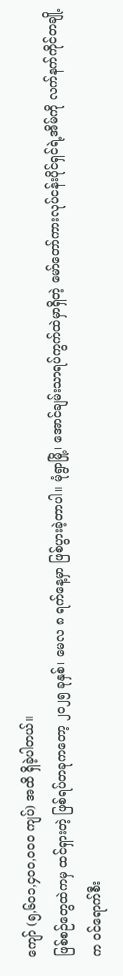ကျော် (၅,၆၀၁,၄၀၀,၀၀၀ ကျပ်) အထိ ရှိခဲ့ပါတယ်။
ဖြစ်စဉ်တွေထဲကမှ ထင်ရှားတဲ့ ဖြစ်ရပ်တခုကတော့ ၂၀၂၅ ခုနှစ်၊ မေလ ၈ ရက်နေ့မှာ ဖြစ်ပွားခဲ့တာပါ။ မုံရွာမြို့၊ အောင်ချမ်းသာရပ်ကွက်ထဲမှာရှိတဲ့ မော်တော်ကားလုပ်ငန်းပိုင်ရှင်ရဲ့အိမ်ကို လက်နက်ကိုင်တချို့က ဝင်ရောက်စီး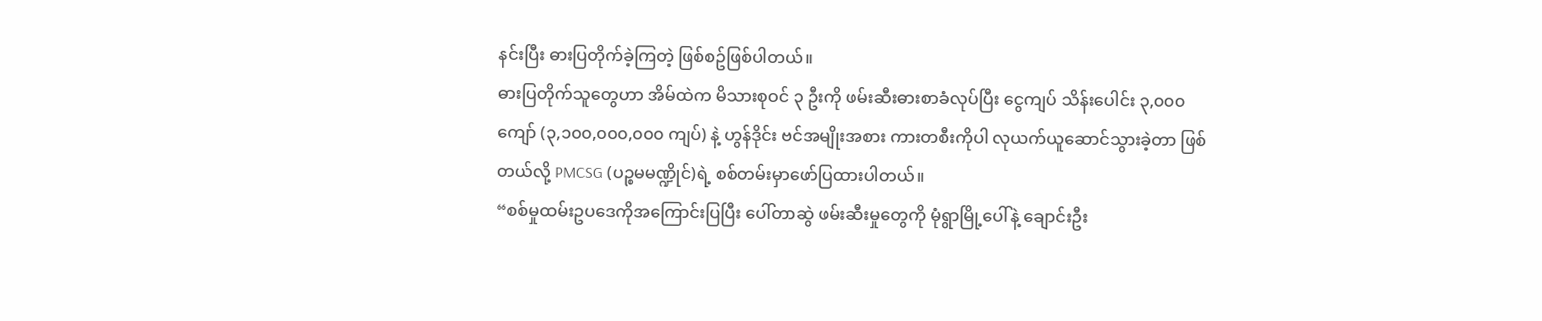နင်းပြီး ဓားပြတိုက်ခဲ့ကြတဲ့ ဖြစ်စဥ်ဖြစ်ပါတယ်။
ဓားပြတိုက်သူတွေဟာ အိမ်ထဲက မိသားစုဝင် ၃ ဦးကို ဖမ်းဆီးဓားစာခံလုပ်ပြီး ငွေကျပ် သိန်းပေါင်း ၃,၀၀၀ ကျော် (၃,၁၀၀,၀၀၀,၀၀၀ ကျပ်) နဲ့ ဟွန်ဒိုင်း ဗင်အမျိုးအစား ကားတစီးကိုပါ လုယက်ယူဆောင်သွားခဲ့တာ ဖြစ်တယ်လို့ PMCSG (ပဉ္စမမဏ္ဍိုင်)ရဲ့ စစ်တမ်းမှာဖော်ပြထားပါတယ်။
“စစ်မှုထမ်းဥပဒေကိုအကြောင်းပြပြီး ပေါ်တာဆွဲ ဖမ်းဆီးမှုတွေကို မုံရွာမြို့ပေါ်နဲ့ ချောင်းဦး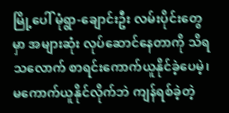မြို့ပေါ် မုံရွာ-ချောင်းဦး လမ်းပိုင်းတွေမှာ အများဆုံး လုပ်ဆောင်နေတာကို သိရသလောက် စာရင်းကောက်ယူနိုင်ခဲ့ပေမဲ့၊ မကောက်ယူနိုင်လိုက်ဘဲ ကျန်ရစ်ခဲ့တဲ့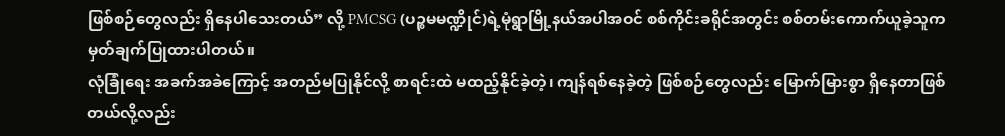ဖြစ်စဉ်တွေလည်း ရှိနေပါသေးတယ်” လို့ PMCSG (ပဉ္စမမဏ္ဍိုင်)ရဲ့မုံရွာမြို့နယ်အပါအဝင် စစ်ကိုင်းခရိုင်အတွင်း စစ်တမ်းကောက်ယူခဲ့သူက မှတ်ချက်ပြုထားပါတယ်။
လုံခြုံရေး အခက်အခဲကြောင့် အတည်မပြုနိုင်လို့ စာရင်းထဲ မထည့်နိုင်ခဲ့တဲ့၊ ကျန်ရစ်နေခဲ့တဲ့ ဖြစ်စဉ်တွေလည်း မြောက်မြားစွာ ရှိနေတာဖြစ်တယ်လို့လည်း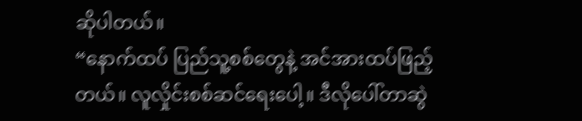ဆိုပါတယ်။
“နောက်ထပ် ပြည်သူ့စစ်တွေနဲ့ အင်အားထပ်ဖြည့်တယ်။ လူလှိုင်းစစ်ဆင်ရေးပေါ့။ ဒီလိုပေါ်တာဆွဲ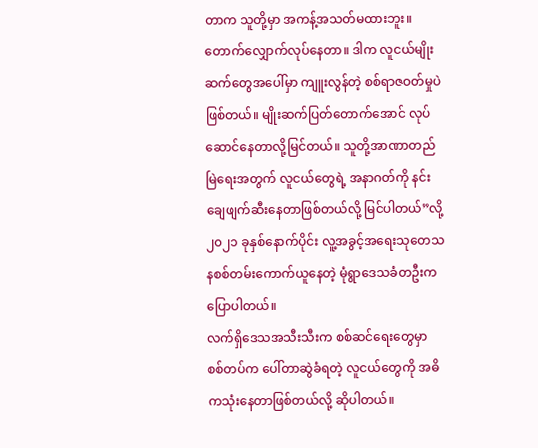တာက သူတို့မှာ အကန့်အသတ်မထားဘူး။တောက်လျှောက်လုပ်နေတာ။ ဒါက လူငယ်မျိုးဆက်တွေအပေါ်မှာ ကျူးလွန်တဲ့ စစ်ရာဇဝတ်မှုပဲဖြစ်တယ်။ မျိုးဆက်ပြတ်တောက်အောင် လုပ်ဆောင်နေတာလို့မြင်တယ်။ သူတို့အာဏာတည်မြဲရေးအတွက် လူငယ်တွေရဲ့ အနာဂတ်ကို နင်းချေဖျက်ဆီးနေတာဖြစ်တယ်လို့ မြင်ပါတယ်”လို့ ၂၀၂၁ ခုနှစ်နောက်ပိုင်း လူ့အခွင့်အရေးသုတေသနစစ်တမ်းကောက်ယူနေတဲ့ မုံရွာဒေသခံတဦးက ပြောပါတယ်။
လက်ရှိဒေသအသီးသီးက စစ်ဆင်ရေးတွေမှာ စစ်တပ်က ပေါ်တာဆွဲခံရတဲ့ လူငယ်တွေကို အဓိကသုံးနေတာဖြစ်တယ်လို့ ဆိုပါတယ်။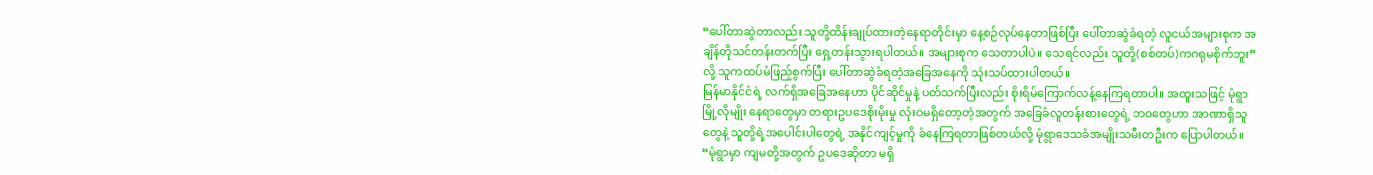“ပေါ်တာဆွဲတာလည်း သူတို့ထိန်းချုပ်ထားတဲ့နေရာတိုင်းမှာ နေ့စဉ်လုပ်နေတာဖြစ်ပြီး ပေါ်တာဆွဲခံရတဲ့ လူငယ်အများစုက အချိန်တိုသင်တန်းတက်ပြီး ရှေ့တန်းသွားရပါတယ်။ အများစုက သေတာပါပဲ။ သေရင်လည်း သူတို့(စစ်တပ်)ကဂရုမစိုက်ဘူး”လို့ သူကထပ်မံဖြည့်စွက်ပြီး ပေါ်တာဆွဲခံရတဲ့အခြေအနေကို သုံးသပ်ထားပါတယ်။
မြန်မာနိုင်ငံရဲ့ လက်ရှိအခြေအနေဟာ ပိုင်ဆိုင်မှုနဲ့ ပတ်သက်ပြီးလည်း စိုးရိမ်ကြောက်လန့်နေကြရတာပါ။ အထူးသဖြင့် မုံရွာမြို့လိုမျိုး နေရာတွေမှာ တရားဥပဒေစိုးမိုးမှု လုံးဝမရှိတော့တဲ့အတွက် အခြေခံလူတန်းစားတွေရဲ့ ဘဝတွေဟာ အာဏာရှိသူတွေနဲ့ သူတို့ရဲ့အပေါင်းပါတွေရဲ့ အနိုင်ကျင့်မှုကို ခံနေကြရတာဖြစ်တယ်လို့ မုံရွာဒေသခံအမျိုးသမီးတဦးက ပြောပါတယ်။
“မုံရွာမှာ ကျမတို့အတွက် ဥပဒေဆိုတာ မရှိ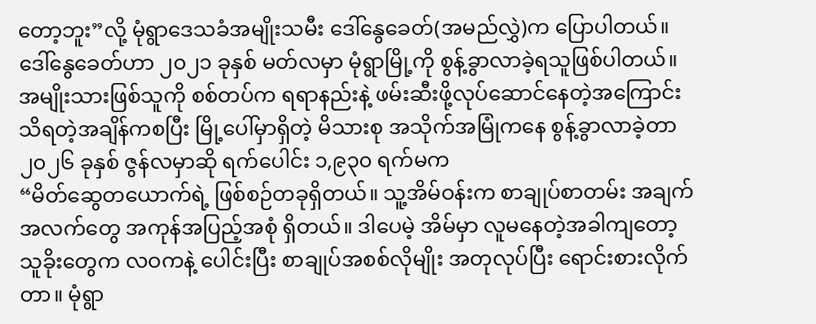တော့ဘူး”လို့ မုံရွာဒေသခံအမျိုးသမီး ဒေါ်နွေခေတ်(အမည်လွှဲ)က ပြောပါတယ်။
ဒေါ်နွေခေတ်ဟာ ၂၀၂၁ ခုနှစ် မတ်လမှာ မုံရွာမြို့ကို စွန့်ခွာလာခဲ့ရသူဖြစ်ပါတယ်။ အမျိုးသားဖြစ်သူကို စစ်တပ်က ရရာနည်းနဲ့ ဖမ်းဆီးဖို့လုပ်ဆောင်နေတဲ့အကြောင်း သိရတဲ့အချိန်ကစပြီး မြို့ပေါ်မှာရှိတဲ့ မိသားစု အသိုက်အမြုံကနေ စွန့်ခွာလာခဲ့တာ ၂၀၂၆ ခုနှစ် ဇွန်လမှာဆို ရက်ပေါင်း ၁,၉၃၀ ရက်မက
“မိတ်ဆွေတယောက်ရဲ့ ဖြစ်စဉ်တခုရှိတယ်။ သူ့အိမ်ဝန်းက စာချုပ်စာတမ်း အချက်အလက်တွေ အကုန်အပြည့်အစုံ ရှိတယ်။ ဒါပေမဲ့ အိမ်မှာ လူမနေတဲ့အခါကျတော့ သူခိုးတွေက လဝကနဲ့ ပေါင်းပြီး စာချုပ်အစစ်လိုမျိုး အတုလုပ်ပြီး ရောင်းစားလိုက်တာ။ မုံရွာ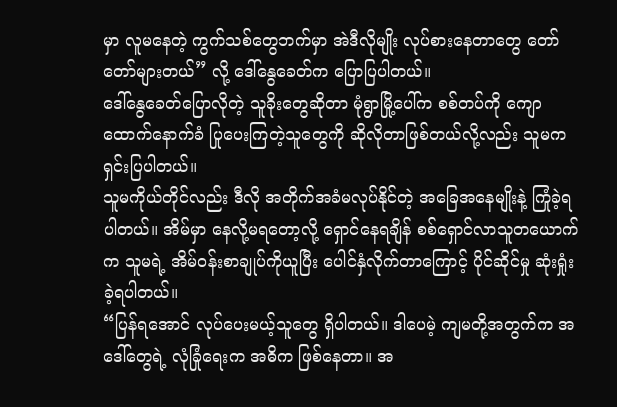မှာ လူမနေတဲ့ ကွက်သစ်တွေဘက်မှာ အဲဒီလိုမျိုး လုပ်စားနေတာတွေ တော်တော်များတယ်” လို့ ဒေါ်နွေခေတ်က ပြောပြပါတယ်။
ဒေါ်နွေခေတ်ပြောလိုတဲ့ သူခိုးတွေဆိုတာ မုံရွာမြို့ပေါ်က စစ်တပ်ကို ကျောထောက်နောက်ခံ ပြုပေးကြတဲ့သူတွေကို ဆိုလိုတာဖြစ်တယ်လို့လည်း သူမက ရှင်းပြပါတယ်။
သူမကိုယ်တိုင်လည်း ဒီလို အတိုက်အခံမလုပ်နိုင်တဲ့ အခြေအနေမျိုးနဲ့ ကြုံခဲ့ရပါတယ်။ အိမ်မှာ နေလို့မရတော့လို့ ရှောင်နေရချိန် စစ်ရှောင်လာသူတယောက်က သူမရဲ့ အိမ်ဝန်းစာချုပ်ကိုယူပြီး ပေါင်နှံလိုက်တာကြောင့် ပိုင်ဆိုင်မှု ဆုံးရှုံးခဲ့ရပါတယ်။
“ပြန်ရအောင် လုပ်ပေးမယ့်သူတွေ ရှိပါတယ်။ ဒါပေမဲ့ ကျမတို့အတွက်က အဒေါ်တွေရဲ့ လုံခြုံရေးက အဓိက ဖြစ်နေတာ။ အ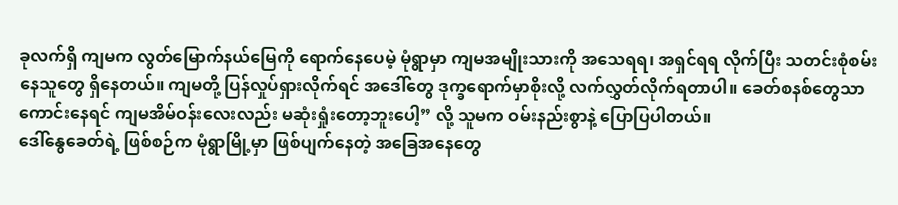ခုလက်ရှိ ကျမက လွတ်မြောက်နယ်မြေကို ရောက်နေပေမဲ့ မုံရွာမှာ ကျမအမျိုးသားကို အသေရရ၊ အရှင်ရရ လိုက်ပြီး သတင်းစုံစမ်းနေသူတွေ ရှိနေတယ်။ ကျမတို့ ပြန်လှုပ်ရှားလိုက်ရင် အဒေါ်တွေ ဒုက္ခရောက်မှာစိုးလို့ လက်လွှတ်လိုက်ရတာပါ။ ခေတ်စနစ်တွေသာ ကောင်းနေရင် ကျမအိမ်ဝန်းလေးလည်း မဆုံးရှုံးတော့ဘူးပေါ့” လို့ သူမက ဝမ်းနည်းစွာနဲ့ ပြောပြပါတယ်။
ဒေါ်နွေခေတ်ရဲ့ ဖြစ်စဉ်က မုံရွာမြို့မှာ ဖြစ်ပျက်နေတဲ့ အခြေအနေတွေ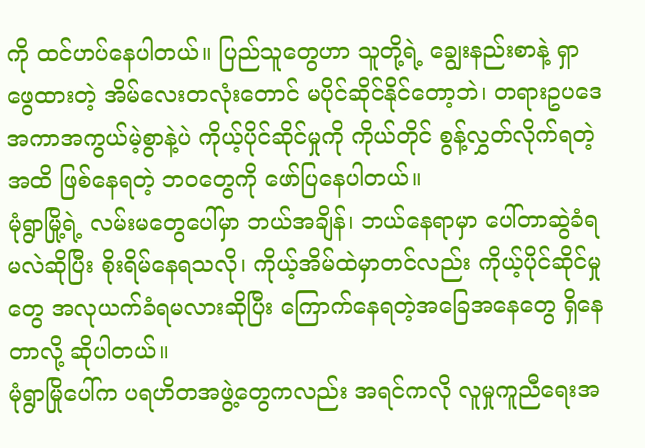ကို ထင်ဟပ်နေပါတယ်။ ပြည်သူတွေဟာ သူတို့ရဲ့ ချွေးနည်းစာနဲ့ ရှာဖွေထားတဲ့ အိမ်လေးတလုံးတောင် မပိုင်ဆိုင်နိုင်တော့ဘဲ၊ တရားဥပဒေ အကာအကွယ်မဲ့စွာနဲ့ပဲ ကိုယ့်ပိုင်ဆိုင်မှုကို ကိုယ်တိုင် စွန့်လွှတ်လိုက်ရတဲ့အထိ ဖြစ်နေရတဲ့ ဘဝတွေကို ဖော်ပြနေပါတယ်။
မုံရွာမြို့ရဲ့ လမ်းမတွေပေါ်မှာ ဘယ်အချိန်၊ ဘယ်နေရာမှာ ပေါ်တာဆွဲခံရမလဲဆိုပြီး စိုးရိမ်နေရသလို၊ ကိုယ့်အိမ်ထဲမှာတင်လည်း ကိုယ့်ပိုင်ဆိုင်မှုတွေ အလုယက်ခံရမလားဆိုပြီး ကြောက်နေရတဲ့အခြေအနေတွေ ရှိနေတာလို့ ဆိုပါတယ်။
မုံရွာမြိုပေါ်က ပရဟိတအဖွဲ့တွေကလည်း အရင်ကလို လူမှုကူညီရေးအ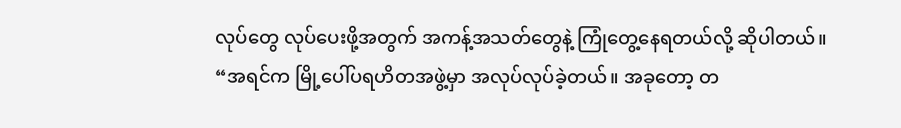လုပ်တွေ လုပ်ပေးဖို့အတွက် အကန့်အသတ်တွေနဲ့ ကြုံတွေ့နေရတယ်လို့ ဆိုပါတယ်။
“အရင်က မြို့ပေါ်ပရဟိတအဖွဲ့မှာ အလုပ်လုပ်ခဲ့တယ်။ အခုတော့ တ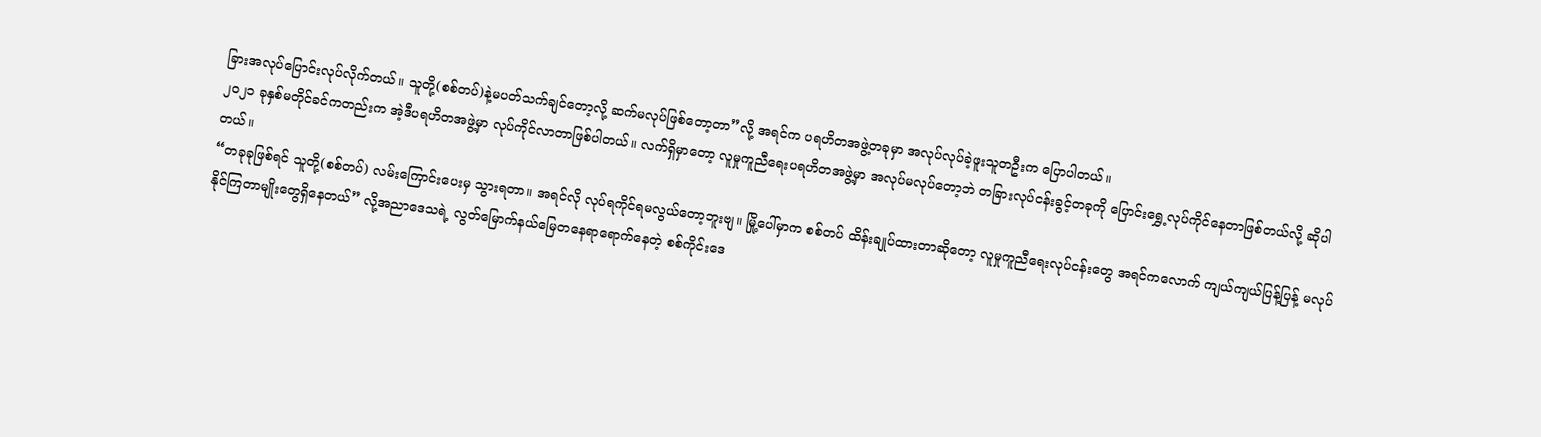ခြားအလုပ်ပြောင်းလုပ်လိုက်တယ်။ သူတို့(စစ်တပ်)နဲ့မပတ်သက်ချင်တော့လို့ ဆက်မလုပ်ဖြစ်တော့တာ”လို့ အရင်က ပရဟိတအဖွဲ့တခုမှာ အလုပ်လုပ်ခဲ့ဖူးသူတဦးက ပြောပါတယ်။
၂၀၂၁ ခုနှစ်မတိုင်ခင်ကတည်းက အဲ့ဒီပရဟိတအဖွဲ့မှာ လုပ်ကိုင်လာတာဖြစ်ပါတယ်။ လက်ရှိမှာတော့ လူမှုကူညီရေးပရဟိတအဖွဲ့မှာ အလုပ်မလုပ်တော့ဘဲ တခြားလုပ်ငန်းခွင့်တခုကို ပြောင်းရွှေ့လုပ်ကိုင်နေတာဖြစ်တယ်လို့ ဆိုပါတယ်။
“တခုခုဖြစ်ရင် သူတို့(စစ်တပ်) လမ်းကြောင်းပေးမှ သွားရတာ။ အရင်လို လုပ်ရကိုင်ရမလွယ်တော့ဘူးဗျ။ မြို့ပေါ်မှာက စစ်တပ် ထိန်းချုပ်ထားတာဆိုတော့ လူမှုကူညီရေးလုပ်ငန်းတွေ အရင်ကလောက် ကျယ်ကျယ်ပြန့်ပြန့် မလုပ်နိုင်ကြတာမျိုးတွေရှိနေတယ်” လို့အညာဒေသရဲ့ လွတ်မြောက်နယ်မြေတနေရာရောက်နေတဲ့ စစ်ကိုင်းဒေ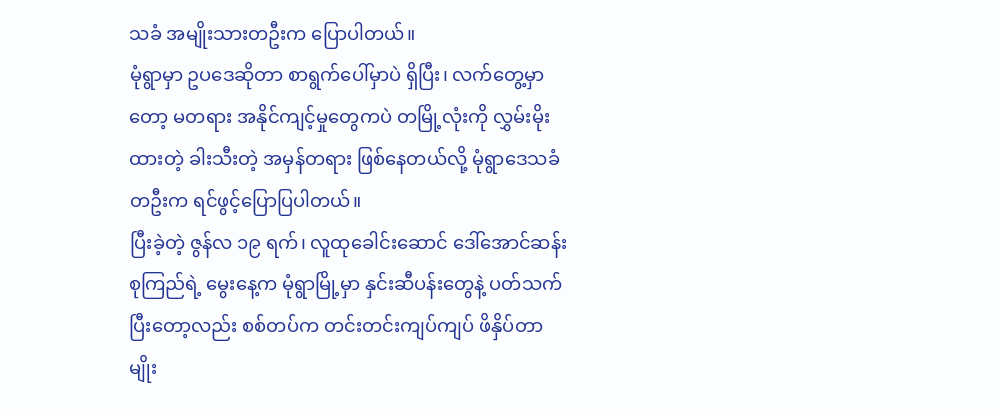သခံ အမျိုးသားတဦးက ပြောပါတယ်။
မုံရွာမှာ ဥပဒေဆိုတာ စာရွက်ပေါ်မှာပဲ ရှိပြီး၊ လက်တွေ့မှာတော့ မတရား အနိုင်ကျင့်မှုတွေကပဲ တမြို့လုံးကို လွှမ်းမိုးထားတဲ့ ခါးသီးတဲ့ အမှန်တရား ဖြစ်နေတယ်လို့ မုံရွာဒေသခံတဦးက ရင်ဖွင့်ပြောပြပါတယ်။
ပြီးခဲ့တဲ့ ဇွန်လ ၁၉ ရက်၊ လူထုခေါင်းဆောင် ဒေါ်အောင်ဆန်းစုကြည်ရဲ့ မွေးနေ့က မုံရွာမြို့မှာ နှင်းဆီပန်းတွေနဲ့ ပတ်သက်ပြီးတော့လည်း စစ်တပ်က တင်းတင်းကျပ်ကျပ် ဖိနှိပ်တာမျိုး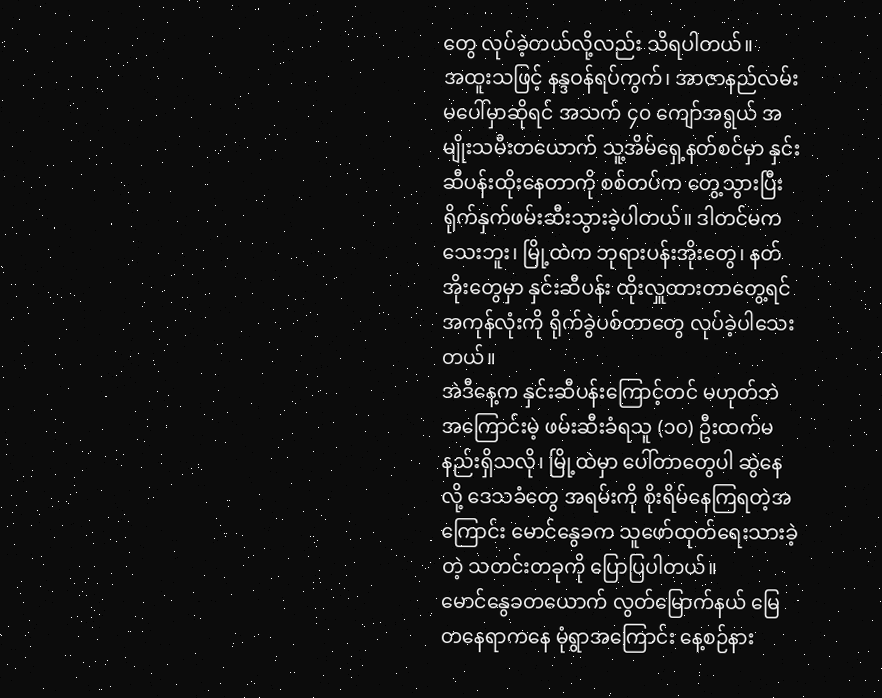တွေ လုပ်ခဲ့တယ်လို့လည်း သိရပါတယ်။
အထူးသဖြင့် နန္ဒဝန်ရပ်ကွက်၊ အာဇာနည်လမ်းမပေါ်မှာဆိုရင် အသက် ၄၀ ကျော်အရွယ် အမျိုးသမီးတယောက် သူ့အိမ်ရှေ့နတ်စင်မှာ နှင်းဆီပန်းထိုးနေတာကို စစ်တပ်က တွေ့သွားပြီး ရိုက်နှက်ဖမ်းဆီးသွားခဲ့ပါတယ်။ ဒါတင်မကသေးဘူး၊ မြို့ထဲက ဘုရားပန်းအိုးတွေ၊ နတ်အိုးတွေမှာ နှင်းဆီပန်း ထိုးလှူထားတာတွေ့ရင် အကုန်လုံးကို ရိုက်ခွဲပစ်တာတွေ လုပ်ခဲ့ပါသေးတယ်။
အဲဒီနေ့က နှင်းဆီပန်းကြောင့်တင် မဟုတ်ဘဲ အကြောင်းမဲ့ ဖမ်းဆီးခံရသူ (၁၀) ဦးထက်မနည်းရှိသလို၊ မြို့ထဲမှာ ပေါ်တာတွေပါ ဆွဲနေလို့ ဒေသခံတွေ အရမ်းကို စိုးရိမ်နေကြရတဲ့အကြောင်း မောင်နွေခက သူဖော်ထုတ်ရေးသားခဲ့တဲ့ သတင်းတခုကို ပြောပြပါတယ်။
မောင်နွေခတယောက် လွတ်မြောက်နယ် မြေတနေရာကနေ မုံရွာအကြောင်း နေ့စဉ်နား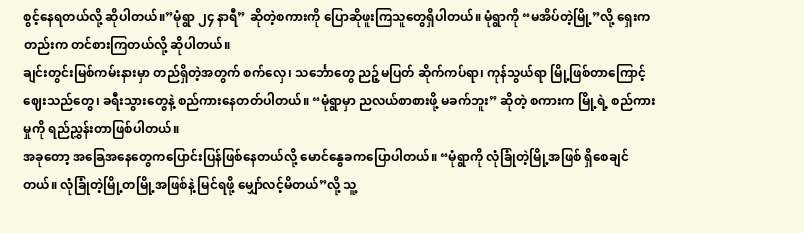စွင့်နေရတယ်လို့ ဆိုပါတယ်။”မုံရွာ ၂၄ နာရီ” ဆိုတဲ့စကားကို ပြောဆိုဖူးကြသူတွေရှိပါတယ်။ မုံရွာကို “မအိပ်တဲ့မြို့”လို့ ရှေးကတည်းက တင်စားကြတယ်လို့ ဆိုပါတယ်။
ချင်းတွင်းမြစ်ကမ်းနားမှာ တည်ရှိတဲ့အတွက် စက်လှေ၊ သင်္ဘောတွေ ညဉ့်မပြတ် ဆိုက်ကပ်ရာ၊ ကုန်သွယ်ရာ မြို့ဖြစ်တာကြောင့် ဈေးသည်တွေ၊ ခရီးသွားတွေနဲ့ စည်ကားနေတတ်ပါတယ်။ “မုံရွာမှာ ညလယ်စာစားဖို့ မခက်ဘူး” ဆိုတဲ့ စကားက မြို့ရဲ့ စည်ကားမှုကို ရည်ညွှန်းတာဖြစ်ပါတယ်။
အခုတော့ အခြေအနေတွေကပြောင်းပြန်ဖြစ်နေတယ်လို့ မောင်နွေခကပြောပါတယ်။ “မုံရွာကို လုံခြုံတဲ့မြို့အဖြစ် ရှိစေချင်တယ်။ လုံခြုံတဲ့မြို့တမြို့အဖြစ်နဲ့ မြင်ရဖို့ မျှော်လင့်မိတယ်”လို့ သူ့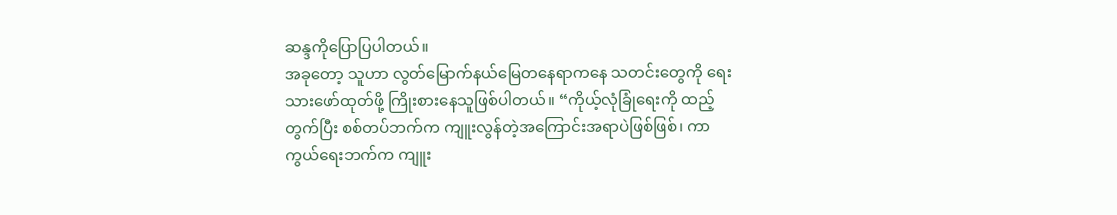ဆန္ဒကိုပြောပြပါတယ်။
အခုတော့ သူဟာ လွတ်မြောက်နယ်မြေတနေရာကနေ သတင်းတွေကို ရေးသားဖော်ထုတ်ဖို့ ကြိုးစားနေသူဖြစ်ပါတယ်။ “ကိုယ့်လုံခြုံရေးကို ထည့်တွက်ပြီး စစ်တပ်ဘက်က ကျူးလွန်တဲ့အကြောင်းအရာပဲဖြစ်ဖြစ်၊ ကာကွယ်ရေးဘက်က ကျူး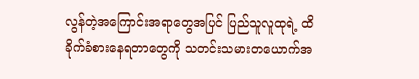လွန်တဲ့အကြောင်းအရာတွေအပြင် ပြည်သူလူထုရဲ့ ထိခိုက်ခံစားနေရတာတွေကို သတင်းသမားတယောက်အ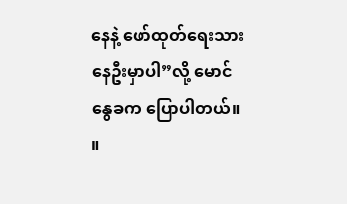နေနဲ့ ဖော်ထုတ်ရေးသားနေဦးမှာပါ”လို့ မောင်နွေခက ပြောပါတယ်။ ။